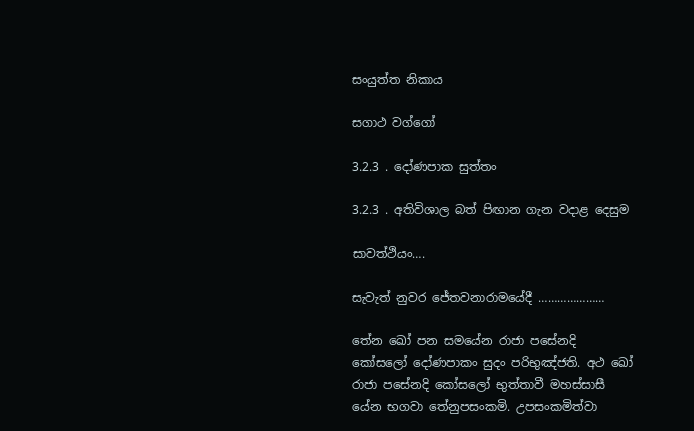සංයුත්ත නිකාය

සගාථ වග්ගෝ

3.2.3 . දෝණපාක සුත්තං

3.2.3 . අතිවිශාල බත් පිඟාන ගැන වදාළ දෙසුම

සාවත්ථියං….

සැවැත් නුවර ජේතවනාරාමයේදී …………………

තේන ඛෝ පන සමයේන රාජා පසේනදි කෝසලෝ දෝණපාකං සුදං පරිභුඤ්‌ජති. අථ ඛෝ රාජා පසේනදි කෝසලෝ භුත්‌තාවී මහස්‌සාසී යේන භගවා තේනුපසංකමි. උපසංකමිත්‌වා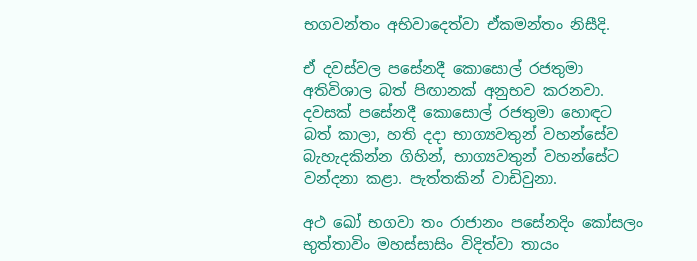භගවන්‌තං අභිවාදෙත්‌වා ඒකමන්තං නිසීදි.

ඒ දවස්වල පසේනදී කොසොල් රජතුමා අතිවිශාල බත් පිඟානක් අනුභව කරනවා. දවසක් පසේනදී කොසොල් රජතුමා හොඳට බත් කාලා, හති දදා භාග්‍යවතුන් වහන්සේව බැහැදකින්න ගිහින්, භාග්‍යවතුන් වහන්සේට වන්දනා කළා. පැත්තකින් වාඩිවුනා.

අථ ඛෝ භගවා තං රාජානං පසේනදිං කෝසලං භුත්‌තාවිං මහස්‌සාසිං විදිත්‌වා තායං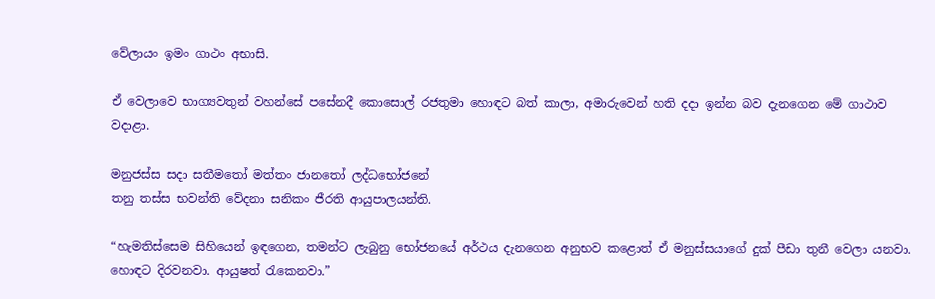වේලායං ඉමං ගාථං අභාසි.

ඒ වෙලාවෙ භාග්‍යවතුන් වහන්සේ පසේනදී කොසොල් රජතුමා හොඳට බත් කාලා, අමාරුවෙන් හති දදා ඉන්න බව දැනගෙන මේ ගාථාව වදාළා.

මනුජස්‌ස සදා සතීමතෝ මත්‌තං ජානතෝ ලද්‌ධභෝජනේ
තනු තස්‌ස භවන්‌ති වේදනා සනිකං ජීරති ආයුපාලයන්‌ති.

“හැමතිස්සෙම සිහියෙන් ඉඳගෙන, තමන්ට ලැබුනු භෝජනයේ අර්ථය දැනගෙන අනුභව කළොත් ඒ මනුස්සයාගේ දුක් පීඩා තුනී වෙලා යනවා. හොඳට දිරවනවා. ආයුෂත් රැකෙනවා.”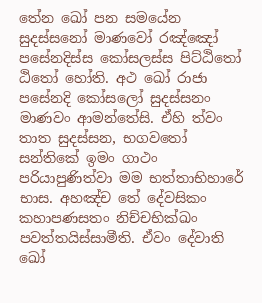තේන ඛෝ පන සමයේන සුදස්‌සනෝ මාණවෝ රඤ්‌ඤෝ පසේනදිස්‌ස කෝසලස්‌ස පිට්‌ඨිතෝ ඨිතෝ හෝති. අථ ඛෝ රාජා පසේනදි කෝසලෝ සුදස්‌සනං මාණවං ආමන්‌තේසි. ඒහි ත්‌වං තාත සුදස්‌සන, භගවතෝ සන්‌තිකේ ඉමං ගාථං පරියාපුණිත්‌වා මම භත්‌තාභිහාරේ භාස. අහඤ්‌ච තේ දේවසිකං කහාපණසතං නිච්‌චභික්‌ඛං පවත්‌තයිස්‌සාමීති. ඒවං දේවාති ඛෝ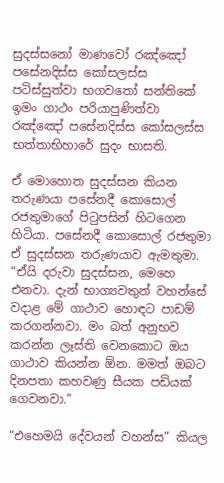සුදස්‌සනෝ මාණවෝ රඤ්‌ඤෝ පසේනදිස්‌ස කෝසලස්‌ස පටිස්‌සුත්‌වා භගවතෝ සන්‌තිකේ ඉමං ගාථං පරියාපුණිත්‌වා රඤ්‌ඤෝ පසේනදිස්‌ස කෝසලස්‌ස භත්‌තාභිහාරේ සුදං භාසති.

ඒ මොහොත සුදස්සන කියන තරුණයා පසේනදී කොසොල් රජතුමාගේ පිටුපසින් හිටගෙන හිටියා. පසේනදී කොසොල් රජතුමා ඒ සුදස්සන තරුණයාව ඇමතුමා. “ඒයි දරුවා සුදස්සන, මෙහෙ එනවා. දැන් භාග්‍යවතුන් වහන්සේ වදාළ මේ ගාථාව හොඳට පාඩම් කරගන්නවා. මං බත් අනුභව කරන්න ලෑස්ති වෙනකොට ඔය ගාථාව කියන්න ඕන. මමත් ඔබට දිනපතා කහවණු සීයක පඩියක් ගෙවනවා.”

“එහෙමයි දේවයන් වහන්ස” කියල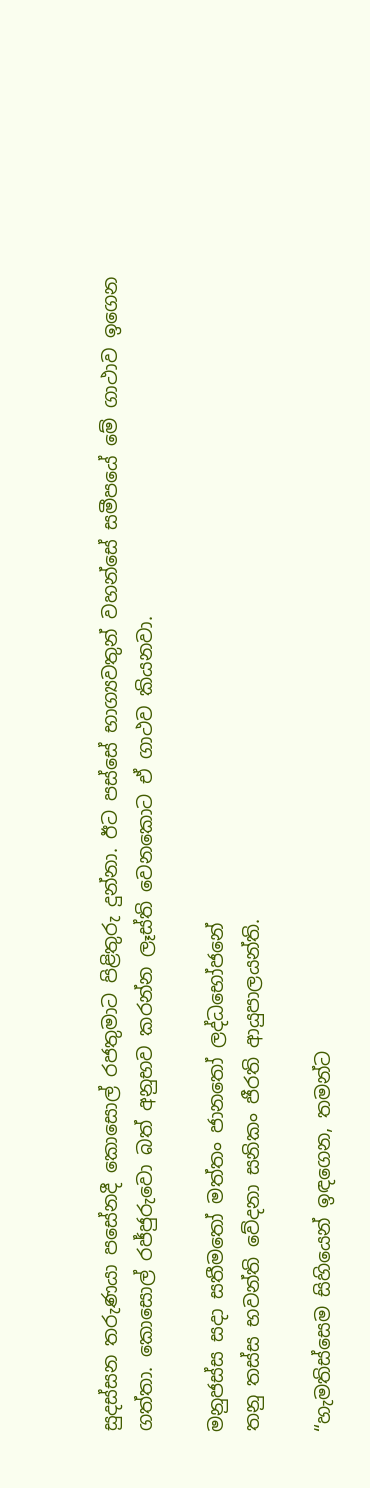සුදස්සන තරුණයා පසේනදී කොසොල් රජතුමාට පිළිතුරු දුන්නා. ඊට පස්සේ භාග්‍යවතුන් වහන්සේ සමීපයේ මේ ගාථාව ඉගෙන ගත්තා. කොසොල් රජ්ජුරුවො බත් අනුභව කරන්න ලෑස්ති වෙනකොට ඒ ගාථව කියනවා.

මනුජස්‌ස සදා සතීමතෝ මත්‌තං ජානතෝ ලද්‌ධභෝජනේ
තනු තස්‌ස භවන්‌ති වේදනා සනිකං ජීරති ආයුපාලයන්‌ති.

“හැමතිස්සෙම සිහියෙන් ඉඳගෙන, තමන්ට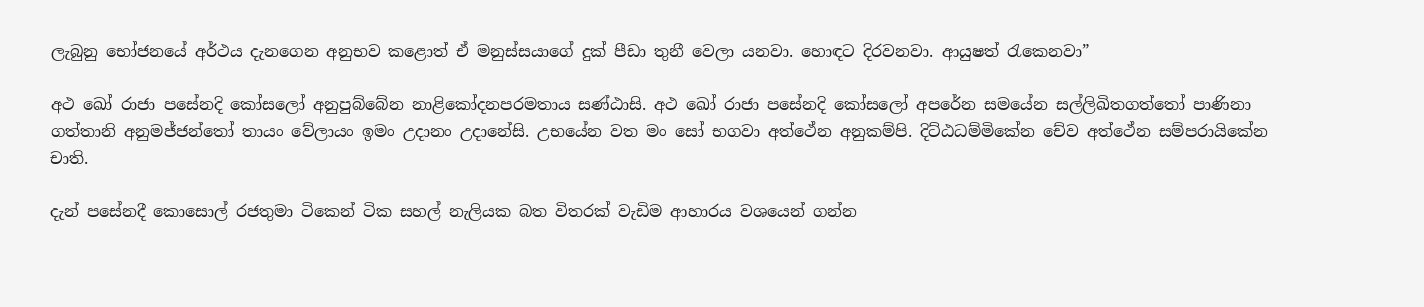ලැබුනු භෝජනයේ අර්ථය දැනගෙන අනුභව කළොත් ඒ මනුස්සයාගේ දුක් පීඩා තුනී වෙලා යනවා. හොඳට දිරවනවා. ආයුෂත් රැකෙනවා”

අථ ඛෝ රාජා පසේනදි කෝසලෝ අනුපුබ්‌බේන නාළිකෝදනපරමතාය සණ්‌ඨාසි. අථ ඛෝ රාජා පසේනදි කෝසලෝ අපරේන සමයේන සල්‌ලිඛිතගත්‌තෝ පාණිනා ගත්‌තානි අනුමජ්‌ජන්‌තෝ තායං වේලායං ඉමං උදානං උදානේසි. උභයේන වත මං සෝ භගවා අත්‌ථේන අනුකම්‌පි. දිට්‌ඨධම්‌මිකේන චේව අත්‌ථේන සම්‌පරායිකේන චාති.

දැන් පසේනදී කොසොල් රජතුමා ටිකෙන් ටික සහල් නැලියක බත විතරක් වැඩිම ආහාරය වශයෙන් ගන්න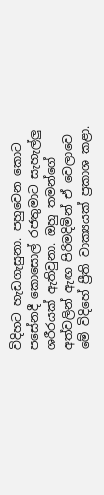විදිහට හැඩගැසුනා. පහුවෙන කොට පසේනදී කොසොල් රජතුමාට සැහැල්ලු ශරීරයක් ඇතිවුනා. ඔහු තමන්ගේ අත්වලින් ඇඟ පිරිමදිමින් ඒ වෙලාවෙ මේ විදිහේ ප්‍රීති වාක්‍යයක් ප්‍රකාශ කළා.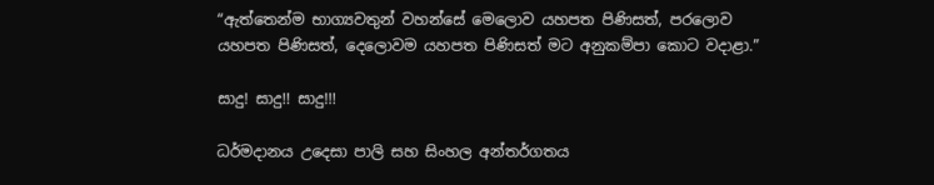“ඇත්තෙන්ම භාග්‍යවතුන් වහන්සේ මෙලොව යහපත පිණිසත්, පරලොව යහපත පිණිසත්, දෙලොවම යහපත පිණිසත් මට අනුකම්පා කොට වදාළා.”

සාදු! සාදු!! සාදු!!!

ධර්මදානය උදෙසා පාලි සහ සිංහල අන්තර්ගතය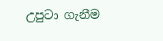උපුටා ගැනීම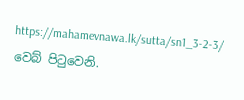https://mahamevnawa.lk/sutta/sn1_3-2-3/ වෙබ් පිටුවෙනි.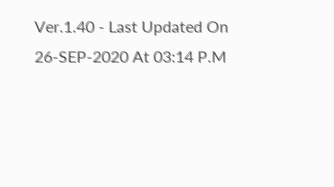Ver.1.40 - Last Updated On 26-SEP-2020 At 03:14 P.M